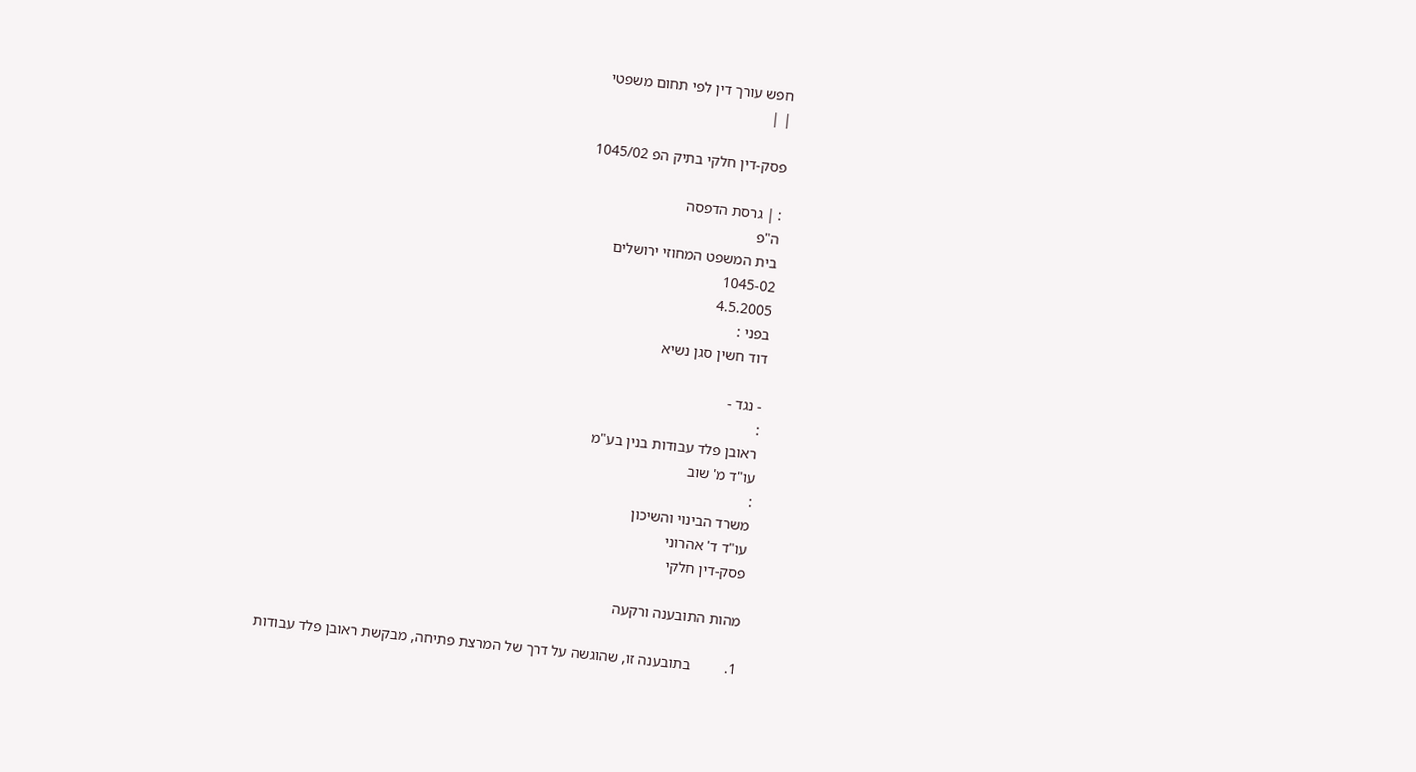חפש עורך דין לפי תחום משפטי
| |

פסק-דין חלקי בתיק הפ 1045/02

: | גרסת הדפסה
ה"פ
בית המשפט המחוזי ירושלים
1045-02
4.5.2005
בפני :
דוד חשין סגן נשיא

- נגד -
:
ראובן פלד עבודות בנין בע"מ
עו"ד מ' שוב
:
משרד הבינוי והשיכון
עו"ד ד' אהרוני
פסק-דין חלקי

מהות התובענה ורקעה

1.         בתובענה זו, שהוגשה על דרך של המרצת פתיחה, מבקשת ראובן פלד עבודות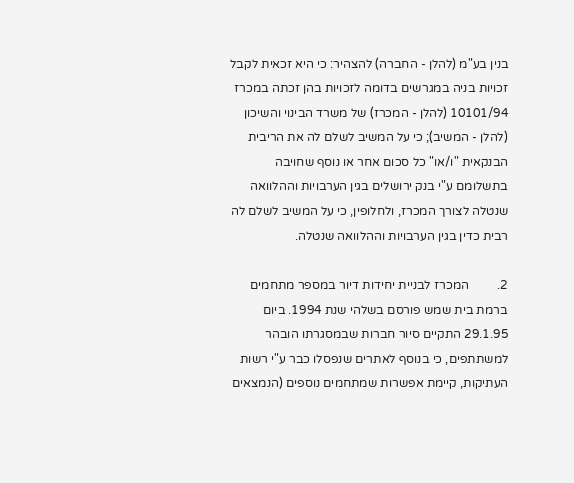בנין בע"מ (להלן - החברה) להצהיר: כי היא זכאית לקבל זכויות בניה במגרשים בדומה לזכויות בהן זכתה במכרז 10101/94 (להלן - המכרז) של משרד הבינוי והשיכון (להלן - המשיב); כי על המשיב לשלם לה את הריבית הבנקאית "ו/או" כל סכום אחר או נוסף שחויבה בתשלומם ע"י בנק ירושלים בגין הערבויות וההלוואה שנטלה לצורך המכרז, ולחלופין, כי על המשיב לשלם לה רבית כדין בגין הערבויות וההלוואה שנטלה.

2.         המכרז לבניית יחידות דיור במספר מתחמים ברמת בית שמש פורסם בשלהי שנת 1994. ביום 29.1.95 התקיים סיור חברות שבמסגרתו הובהר למשתתפים, כי בנוסף לאתרים שנפסלו כבר ע"י רשות העתיקות, קיימת אפשרות שמתחמים נוספים (הנמצאים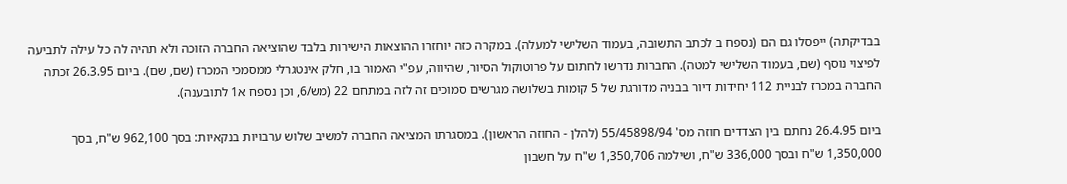בבדיקתה) ייפסלו גם הם (נספח ב לכתב התשובה, בעמוד השלישי למעלה). במקרה כזה יוחזרו ההוצאות הישירות בלבד שהוציאה החברה הזוכה ולא תהיה לה כל עילה לתביעה לפיצוי נוסף (שם, בעמוד השלישי למטה). החברות נדרשו לחתום על פרוטוקול הסיור, שהיווה, עפ"י האמור בו, חלק אינטגרלי ממסמכי המכרז (שם, שם). ביום 26.3.95 זכתה החברה במכרז לבניית 112 יחידות דיור בבניה מדורגת של 5 קומות בשלושה מגרשים סמוכים זה לזה במתחם 22 (מש/6, וכן נספח א1 לתובענה).

ביום 26.4.95 נחתם בין הצדדים חוזה מס' 55/45898/94 (להלן - החוזה הראשון). במסגרתו המציאה החברה למשיב שלוש ערבויות בנקאיות: בסך 962,100 ש"ח, בסך 1,350,000 ש"ח ובסך 336,000 ש"ח, ושילמה 1,350,706 ש"ח על חשבון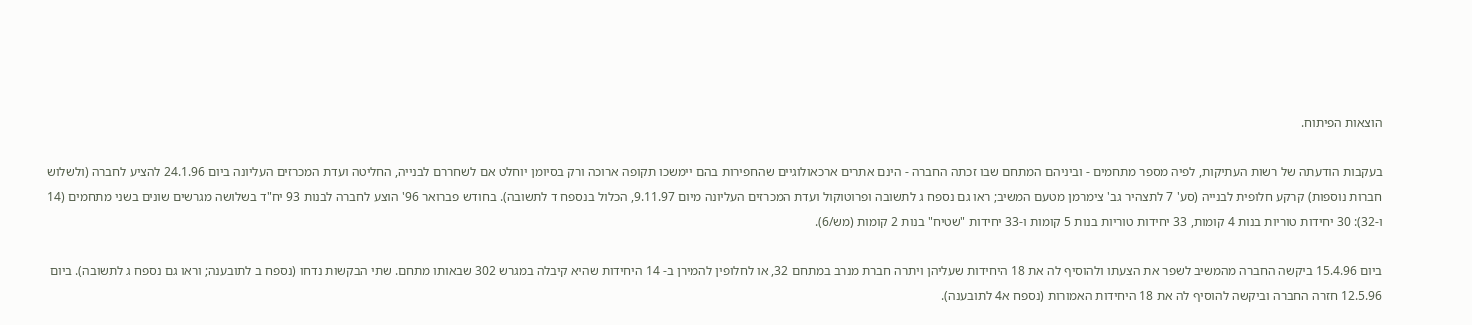הוצאות הפיתוח.

בעקבות הודעתה של רשות העתיקות, לפיה מספר מתחמים - וביניהם המתחם שבו זכתה החברה - הינם אתרים ארכאולוגיים שהחפירות בהם יימשכו תקופה ארוכה ורק בסיומן יוחלט אם לשחררם לבנייה, החליטה ועדת המכרזים העליונה ביום 24.1.96 להציע לחברה (ולשלוש חברות נוספות) קרקע חלופית לבנייה (סע' 7 לתצהיר גב' צימרמן מטעם המשיב; ראו גם נספח ג לתשובה ופרוטוקול ועדת המכרזים העליונה מיום 9.11.97, הכלול בנספח ד לתשובה). בחודש פברואר 96' הוצע לחברה לבנות 93 יח"ד בשלושה מגרשים שונים בשני מתחמים (14 ו-32): 30 יחידות טוריות בנות 4 קומות, 33 יחידות טוריות בנות 5 קומות ו-33 יחידות "שטיח" בנות 2 קומות (מש/6).

ביום 15.4.96 ביקשה החברה מהמשיב לשפר את הצעתו ולהוסיף לה את 18 היחידות שעליהן ויתרה חברת מנרב במתחם 32, או לחלופין להמירן ב- 14 היחידות שהיא קיבלה במגרש 302 שבאותו מתחם. שתי הבקשות נדחו (נספח ב לתובענה; וראו גם נספח ג לתשובה). ביום 12.5.96 חזרה החברה וביקשה להוסיף לה את 18 היחידות האמורות (נספח א4 לתובענה).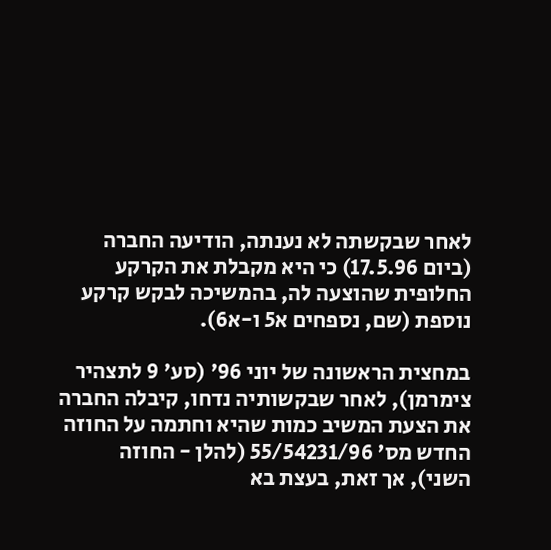לאחר שבקשתה לא נענתה, הודיעה החברה (ביום 17.5.96) כי היא מקבלת את הקרקע החלופית שהוצעה לה, בהמשיכה לבקש קרקע נוספת (שם, נספחים א5 ו-א6).

במחצית הראשונה של יוני 96' (סע' 9 לתצהיר צימרמן), לאחר שבקשותיה נדחו, קיבלה החברה את הצעת המשיב כמות שהיא וחתמה על החוזה החדש מס' 55/54231/96 (להלן - החוזה השני), אך זאת, בעצת בא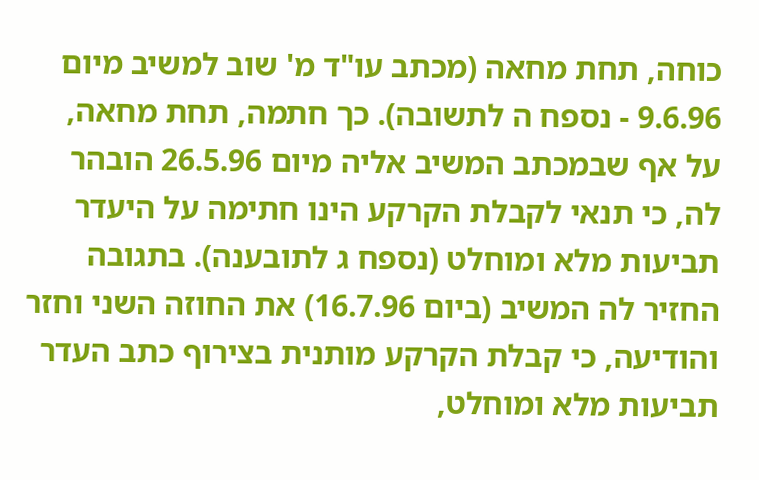כוחה, תחת מחאה (מכתב עו"ד מ' שוב למשיב מיום 9.6.96 - נספח ה לתשובה). כך חתמה, תחת מחאה, על אף שבמכתב המשיב אליה מיום 26.5.96 הובהר לה, כי תנאי לקבלת הקרקע הינו חתימה על היעדר תביעות מלא ומוחלט (נספח ג לתובענה). בתגובה החזיר לה המשיב (ביום 16.7.96) את החוזה השני וחזר והודיעה, כי קבלת הקרקע מותנית בצירוף כתב העדר תביעות מלא ומוחלט,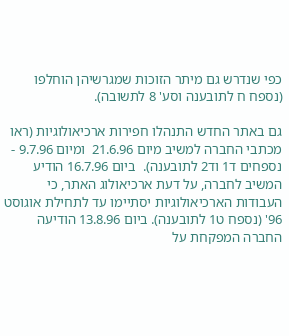כפי שנדרש גם מיתר הזוכות שמגרשיהן הוחלפו (נספח ח לתובענה וסע' 8 לתשובה).

גם באתר החדש התנהלו חפירות ארכיאולוגיות (ראו מכתבי החברה למשיב מיום 21.6.96  ומיום 9.7.96 - נספחים ד1 וד2 לתובענה).  ביום 16.7.96 הודיע המשיב לחברה, על דעת ארכיאולוג האתר, כי העבודות הארכיאולוגיות יסתיימו עד לתחילת אוגוסט 96' (נספח ט1 לתובענה). ביום 13.8.96 הודיעה החברה המפקחת על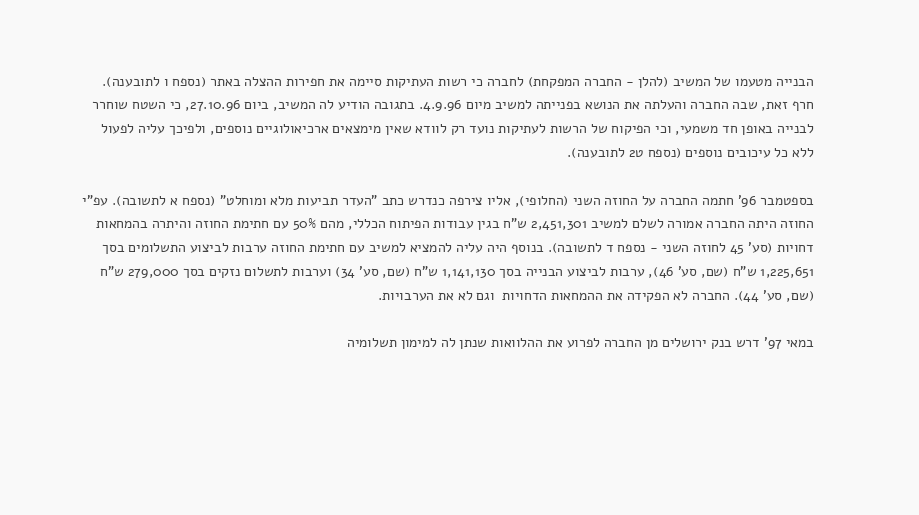הבנייה מטעמו של המשיב (להלן - החברה המפקחת) לחברה כי רשות העתיקות סיימה את חפירות ההצלה באתר (נספח ו לתובענה). חרף זאת, שבה החברה והעלתה את הנושא בפנייתה למשיב מיום 4.9.96. בתגובה הודיע לה המשיב, ביום 27.10.96, כי השטח שוחרר לבנייה באופן חד משמעי, וכי הפיקוח של הרשות לעתיקות נועד רק לוודא שאין מימצאים ארכיאולוגיים נוספים, ולפיכך עליה לפעול ללא כל עיכובים נוספים (נספח ט2 לתובענה).

בספטמבר 96' חתמה החברה על החוזה השני (החלופי), אליו צירפה כנדרש כתב "העדר תביעות מלא ומוחלט" (נספח א לתשובה). עפ"י החוזה היתה החברה אמורה לשלם למשיב 2,451,301 ש"ח בגין עבודות הפיתוח הכללי, מהם 50% עם חתימת החוזה והיתרה בהמחאות דחויות (סע' 45 לחוזה השני - נספח ד לתשובה). בנוסף היה עליה להמציא למשיב עם חתימת החוזה ערבות לביצוע התשלומים בסך 1,225,651 ש"ח (שם, סע' 46), ערבות לביצוע הבנייה בסך 1,141,130 ש"ח (שם, סע' 34) וערבות לתשלום נזקים בסך 279,000 ש"ח (שם, סע' 44). החברה לא הפקידה את ההמחאות הדחויות  וגם לא את הערבויות.

במאי 97' דרש בנק ירושלים מן החברה לפרוע את ההלוואות שנתן לה למימון תשלומיה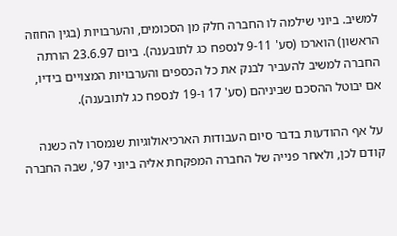למשיב. ביוני שילמה לו החברה חלק מן הסכומים, והערבויות (בגין החוזה הראשון) הוארכו (סע' 9-11 לנספח כג לתובענה). ביום 23.6.97 הורתה החברה למשיב להעביר לבנק את כל הכספים והערבויות המצויים בידיו, אם יבוטל ההסכם שביניהם (סע' 17 ו-19 לנספח כג לתובענה).

על אף ההודעות בדבר סיום העבודות הארכיאולוגיות שנמסרו לה כשנה קודם לכן, ולאחר פנייה של החברה המפקחת אליה ביוני 97', שבה החברה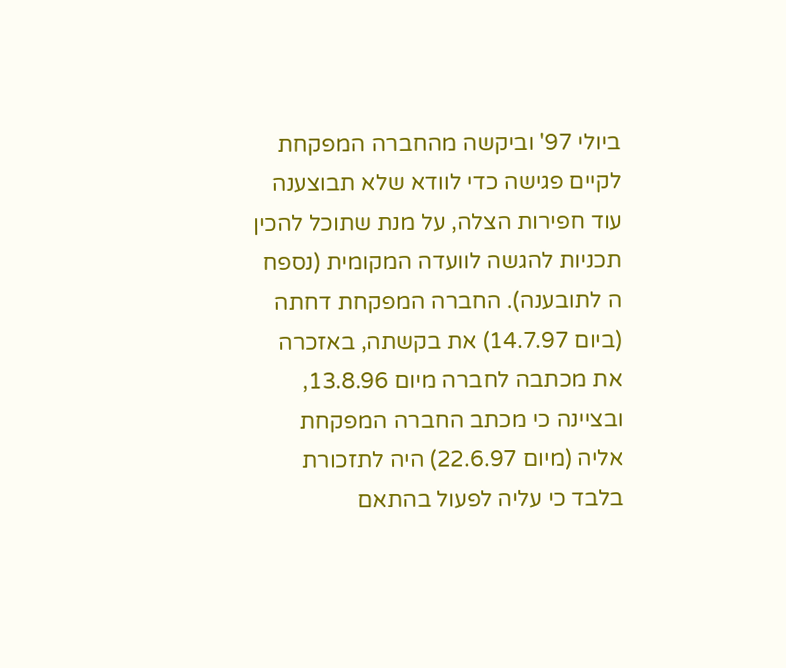ביולי 97' וביקשה מהחברה המפקחת לקיים פגישה כדי לוודא שלא תבוצענה עוד חפירות הצלה, על מנת שתוכל להכין תכניות להגשה לוועדה המקומית (נספח ה לתובענה). החברה המפקחת דחתה (ביום 14.7.97) את בקשתה, באזכרה את מכתבה לחברה מיום 13.8.96, ובציינה כי מכתב החברה המפקחת אליה (מיום 22.6.97) היה לתזכורת בלבד כי עליה לפעול בהתאם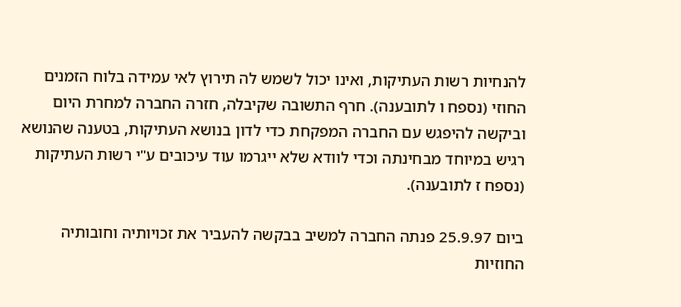להנחיות רשות העתיקות, ואינו יכול לשמש לה תירוץ לאי עמידה בלוח הזמנים החוזי (נספח ו לתובענה). חרף התשובה שקיבלה, חזרה החברה למחרת היום וביקשה להיפגש עם החברה המפקחת כדי לדון בנושא העתיקות, בטענה שהנושא רגיש במיוחד מבחינתה וכדי לוודא שלא ייגרמו עוד עיכובים ע"י רשות העתיקות (נספח ז לתובענה).

ביום 25.9.97 פנתה החברה למשיב בבקשה להעביר את זכויותיה וחובותיה החוזיות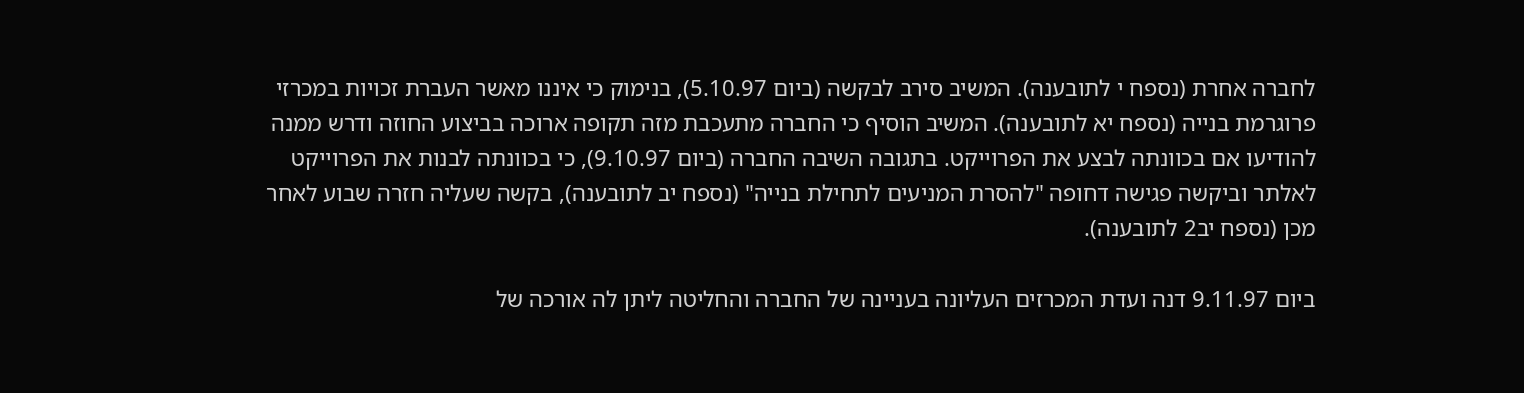לחברה אחרת (נספח י לתובענה). המשיב סירב לבקשה (ביום 5.10.97), בנימוק כי איננו מאשר העברת זכויות במכרזי פרוגרמת בנייה (נספח יא לתובענה). המשיב הוסיף כי החברה מתעכבת מזה תקופה ארוכה בביצוע החוזה ודרש ממנה להודיעו אם בכוונתה לבצע את הפרוייקט. בתגובה השיבה החברה (ביום 9.10.97), כי בכוונתה לבנות את הפרוייקט לאלתר וביקשה פגישה דחופה "להסרת המניעים לתחילת בנייה" (נספח יב לתובענה), בקשה שעליה חזרה שבוע לאחר מכן (נספח יב2 לתובענה).

ביום 9.11.97 דנה ועדת המכרזים העליונה בעניינה של החברה והחליטה ליתן לה אורכה של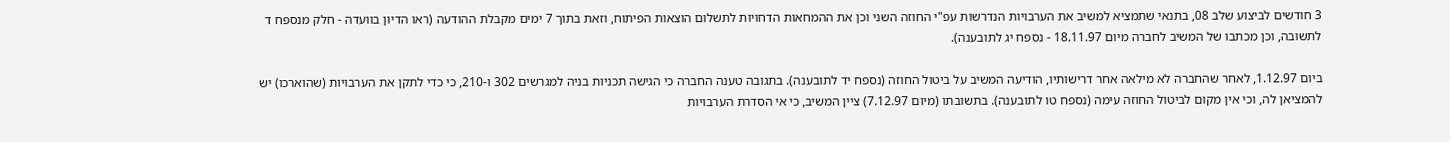3 חודשים לביצוע שלב 08, בתנאי שתמציא למשיב את הערבויות הנדרשות עפ"י החוזה השני וכן את ההמחאות הדחויות לתשלום הוצאות הפיתוח, וזאת בתוך 7 ימים מקבלת ההודעה (ראו הדיון בוועדה - חלק מנספח ד לתשובה, וכן מכתבו של המשיב לחברה מיום 18.11.97 - נספח יג לתובענה).

ביום 1.12.97, לאחר שהחברה לא מילאה אחר דרישותיו, הודיעה המשיב על ביטול החוזה (נספח יד לתובענה). בתגובה טענה החברה כי הגישה תכניות בניה למגרשים 302 ו-210, כי כדי לתקן את הערבויות (שהוארכו) יש להמציאן לה, וכי אין מקום לביטול החוזה עימה (נספח טו לתובענה). בתשובתו (מיום 7.12.97) ציין המשיב, כי אי הסדרת הערבויות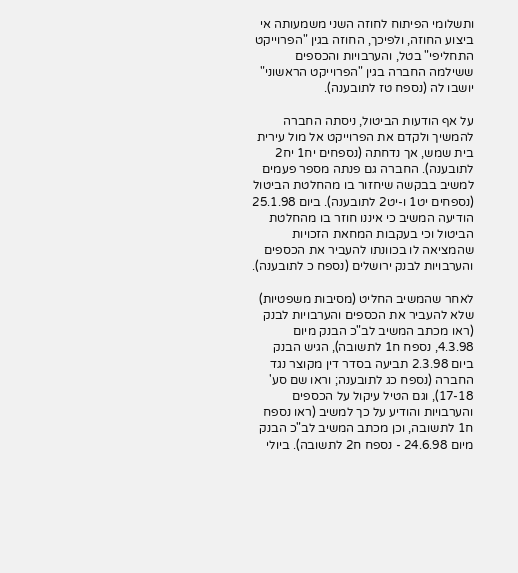ותשלומי הפיתוח לחוזה השני משמעותה אי ביצוע החוזה, ולפיכך, החוזה בגין "הפרוייקט התחליפי" בטל, והערבויות והכספים ששילמה החברה בגין "הפרוייקט הראשוני" יושבו לה (נספח טז לתובענה).

על אף הודעות הביטול, ניסתה החברה להמשיך ולקדם את הפרוייקט אל מול עירית בית שמש, אך נדחתה (נספחים יח1 יח2 לתובענה). החברה גם פנתה מספר פעמים למשיב בבקשה שיחזור בו מהחלטת הביטול (נספחים יט1 ו-יט2 לתובענה). ביום 25.1.98 הודיעה המשיב כי איננו חוזר בו מהחלטת הביטול וכי בעקבות המחאת הזכויות שהמציאה לו בכוונתו להעביר את הכספים והערבויות לבנק ירושלים (נספח כ לתובענה).

לאחר שהמשיב החליט (מסיבות משפטיות) שלא להעביר את הכספים והערבויות לבנק (ראו מכתב המשיב לב"כ הבנק מיום 4.3.98, נספח ח1 לתשובה), הגיש הבנק ביום 2.3.98 תביעה בסדר דין מקוצר נגד החברה (נספח כג לתובענה; וראו שם סע' 17-18), וגם הטיל עיקול על הכספים והערבויות והודיע על כך למשיב (ראו נספח ח1 לתשובה, וכן מכתב המשיב לב"כ הבנק מיום 24.6.98 - נספח ח2 לתשובה). ביולי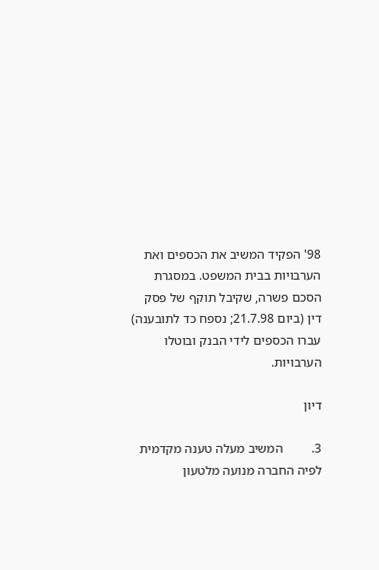98' הפקיד המשיב את הכספים ואת הערבויות בבית המשפט. במסגרת הסכם פשרה, שקיבל תוקף של פסק דין (ביום 21.7.98; נספח כד לתובענה) עברו הכספים לידי הבנק ובוטלו הערבויות.

דיון

3.         המשיב מעלה טענה מקדמית לפיה החברה מנועה מלטעון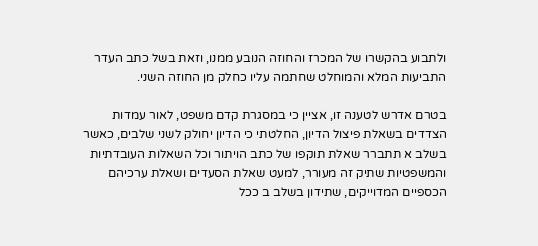ולתבוע בהקשרו של המכרז והחוזה הנובע ממנו, וזאת בשל כתב העדר התביעות המלא והמוחלט שחתמה עליו כחלק מן החוזה השני.

בטרם אדרש לטענה זו, אציין כי במסגרת קדם משפט, לאור עמדות הצדדים בשאלת פיצול הדיון, החלטתי כי הדיון יחולק לשני שלבים, כאשר בשלב א תתברר שאלת תוקפו של כתב הויתור וכל השאלות העובדתיות והמשפטיות שתיק זה מעורר, למעט שאלת הסעדים ושאלת ערכיהם הכספיים המדוייקים, שתידון בשלב ב ככל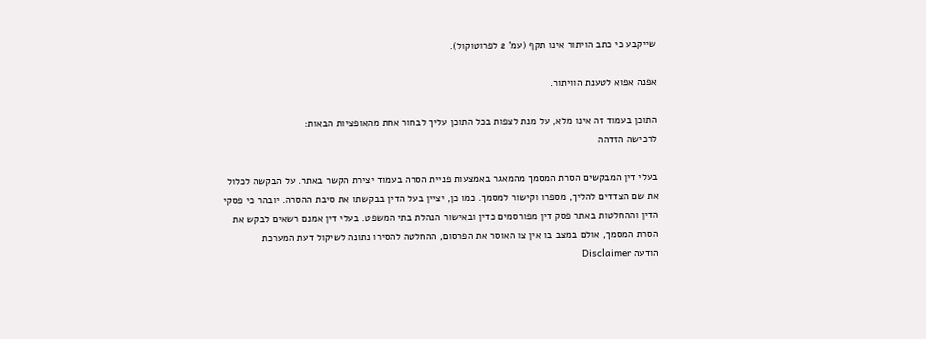שייקבע כי כתב הויתור אינו תקף (עמ' 2 לפרוטוקול).

אפנה אפוא לטענת הוויתור.

התוכן בעמוד זה אינו מלא, על מנת לצפות בכל התוכן עליך לבחור אחת מהאופציות הבאות:
לרכישה הזדהה

בעלי דין המבקשים הסרת המסמך מהמאגר באמצעות פניית הסרה בעמוד יצירת הקשר באתר. על הבקשה לכלול את שם הצדדים להליך, מספרו וקישור למסמך. כמו כן, יציין בעל הדין בבקשתו את סיבת ההסרה. יובהר כי פסקי הדין וההחלטות באתר פסק דין מפורסמים כדין ובאישור הנהלת בתי המשפט. בעלי דין אמנם רשאים לבקש את הסרת המסמך, אולם במצב בו אין צו האוסר את הפרסום, ההחלטה להסירו נתונה לשיקול דעת המערכת
הודעה Disclaimer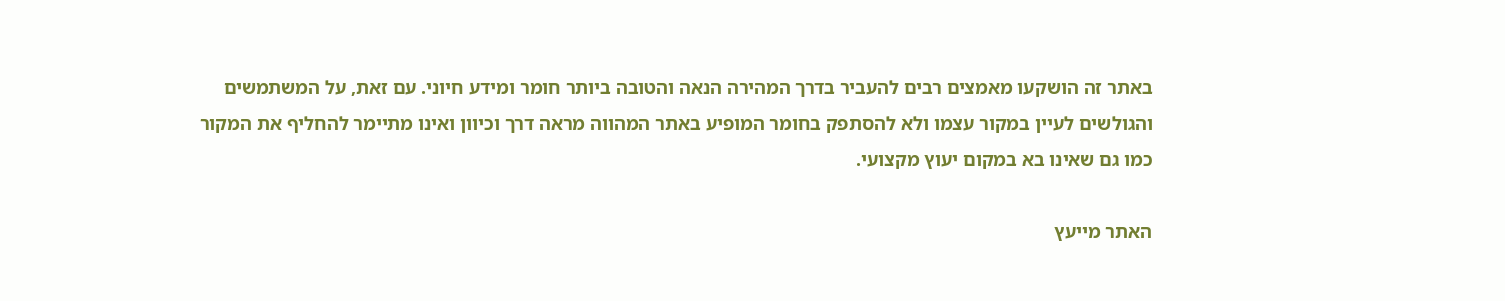באתר זה הושקעו מאמצים רבים להעביר בדרך המהירה הנאה והטובה ביותר חומר ומידע חיוני. עם זאת, על המשתמשים והגולשים לעיין במקור עצמו ולא להסתפק בחומר המופיע באתר המהווה מראה דרך וכיוון ואינו מתיימר להחליף את המקור כמו גם שאינו בא במקום יעוץ מקצועי.

האתר מייעץ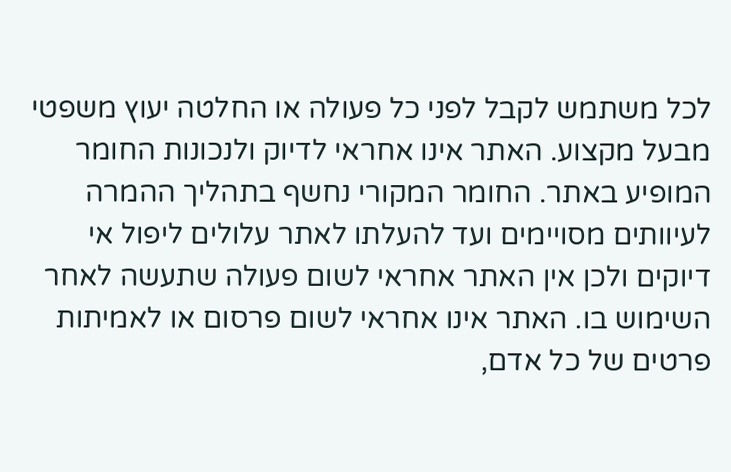לכל משתמש לקבל לפני כל פעולה או החלטה יעוץ משפטי מבעל מקצוע. האתר אינו אחראי לדיוק ולנכונות החומר המופיע באתר. החומר המקורי נחשף בתהליך ההמרה לעיוותים מסויימים ועד להעלתו לאתר עלולים ליפול אי דיוקים ולכן אין האתר אחראי לשום פעולה שתעשה לאחר השימוש בו. האתר אינו אחראי לשום פרסום או לאמיתות פרטים של כל אדם,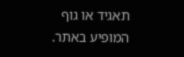תאגיד או גוף המופיע באתר.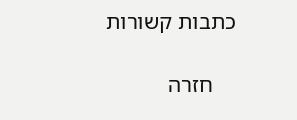כתבות קשורות

    חזרה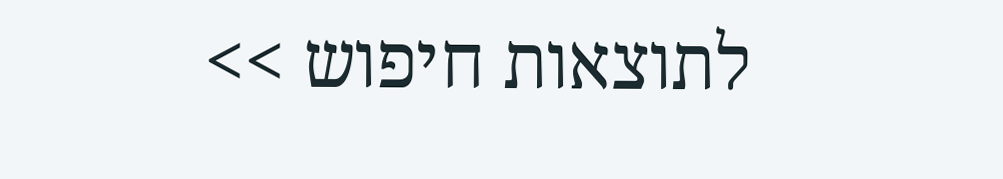לתוצאות חיפוש >>